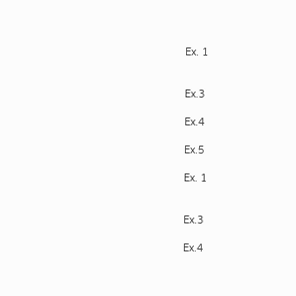Ex. 1


Ex.3

Ex.4

Ex.5

Ex. 1


Ex.3

Ex.4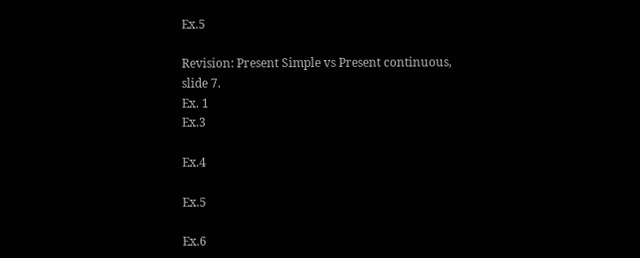Ex.5

Revision: Present Simple vs Present continuous, slide 7.
Ex. 1
Ex.3

Ex.4

Ex.5

Ex.6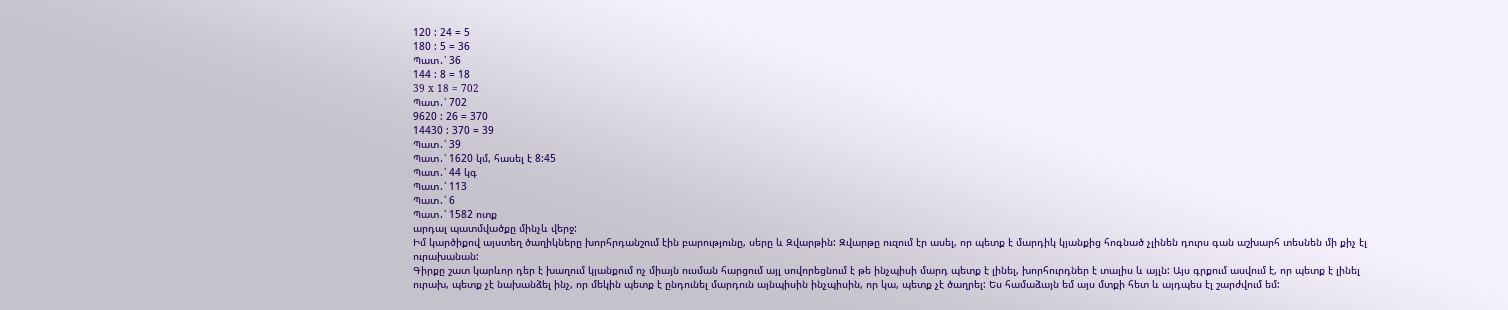120 : 24 = 5
180 : 5 = 36
Պատ․՝ 36
144 : 8 = 18
39 x 18 = 702
Պատ․՝ 702
9620 : 26 = 370
14430 : 370 = 39
Պատ․՝ 39
Պատ․՝ 1620 կմ, հասել է 8:45
Պատ․՝ 44 կգ
Պատ․՝ 113
Պատ․՝ 6
Պատ․՝ 1582 ոտք
արդալ պատմվածքը մինչև վերջ:
Իմ կարծիքով այստեղ ծաղիկները խորհրդանշում էին բարությունը, սերը և Զվարթին: Զվարթը ուզում էր ասել, որ պետք է մարդիկ կյանքից հոգնած չլինեն դուրս գան աշխարհ տեսնեն մի քիչ էլ ուրախանան:
Գիրքը շատ կարևոր դեր է խաղում կյանքում ոչ միայն ուսման հարցում այլ սովորեցնում է թե ինչպիսի մարդ պետք է լինել, խորհուրդներ է տալիս և այլն: Այս գրքում ասվում է, որ պետք է լինել ուրախ, պետք չէ նախանձել ինչ, որ մեկին պետք է ընդունել մարդուն այնպիսին ինչպիսին, որ կա, պետք չէ ծաղրել: Ես համաձայն եմ այս մտքի հետ և այդպես էլ շարժվում եմ: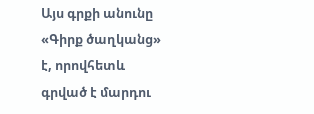Այս գրքի անունը «Գիրք ծաղկանց» է, որովհետև գրված է մարդու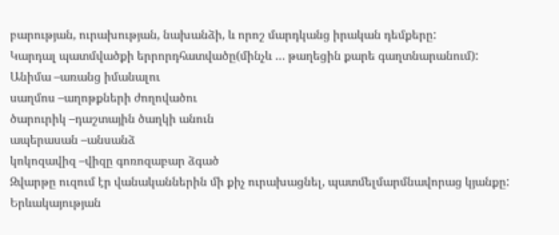բարության, ուրախության, նախանձի, և որոշ մարդկանց իրական դեմքերը:
Կարդալ պատմվածքի երրորդհատվածը(մինչև … թաղեցին քարե գաղտնարանում):
Անիմա –առանց իմանալու
սաղմոս –աղոթքների ժողովածու
ծարուրիկ –դաշտային ծաղկի անուն
ապերասան –անսանձ
կոկոզավիզ –վիզը գոռոզաբար ձգած
Զվարթը ուզում էր վանականներին մի քիչ ուրախացնել, պատմելմարմնավորաց կյանքը: Երևակայության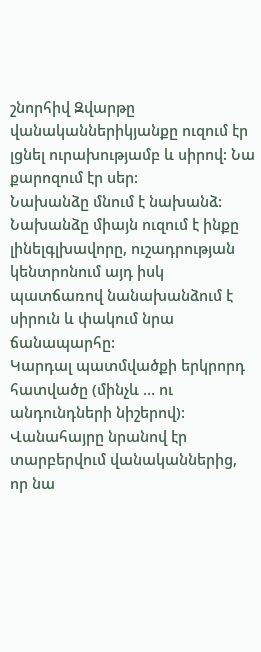շնորհիվ Զվարթը վանականներիկյանքը ուզում էր լցնել ուրախությամբ և սիրով: Նա քարոզում էր սեր:
Նախանձը մնում է նախանձ: Նախանձը միայն ուզում է ինքը լինելգլխավորը, ուշադրության կենտրոնում այդ իսկ պատճառով նանախանձում է սիրուն և փակում նրա ճանապարհը:
Կարդալ պատմվածքի երկրորդ հատվածը (մինչև … ու անդունդների նիշերով):
Վանահայրը նրանով էր տարբերվում վանականներից, որ նա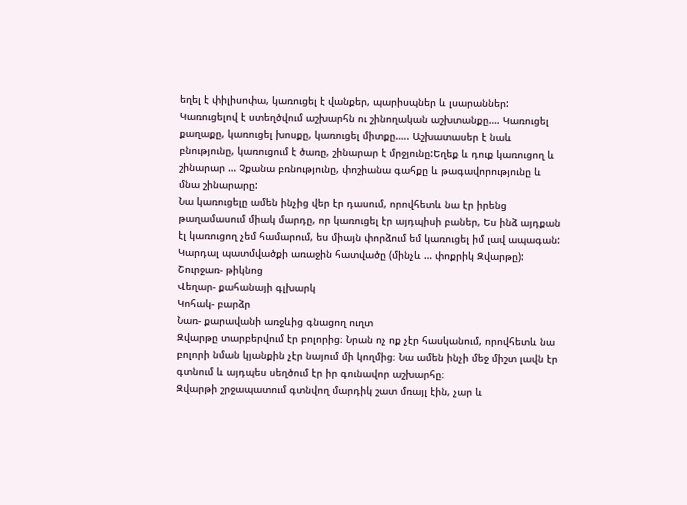եղել է փիլիսոփա, կառուցել է վանքեր, պարիսպներ և լսարաններ:
Կառուցելով է ստեղծվում աշխարհն ու շինողական աշխտանքը…. Կառուցել քաղաքը, կառուցել խոսքը, կառուցել միտքը….. Աշխատասեր է նաև բնությունը, կառուցում է ծառը, շինարար է մրջյունը:Եղեք և դուք կառուցող և շինարար … Չքանա բռնությունը, փոշիանա գահքը և թագավորությունը և մնա շինարարը:
Նա կառուցելը ամեն ինչից վեր էր դասում, որովհետև նա էր իրենց թաղամասում միակ մարդը, որ կառուցել էր այդպիսի բաներ, Ես ինձ այդքան էլ կառուցող չեմ համարում, ես միայն փորձում եմ կառուցել իմ լավ ապագան:
Կարդալ պատմվածքի առաջին հատվածը (մինչև … փոքրիկ Զվարթը):
Շուրջառ- թիկնոց
Վեղար- քահանայի գլխարկ
Կոհակ- բարձր
Նառ- քարավանի առջևից գնացող ուղտ
Զվարթը տարբերվում էր բոլորից։ Նրան ոչ ոք չէր հասկանում, որովհետև նա բոլորի նման կյանքին չէր նայում մի կողմից։ Նա ամեն ինչի մեջ միշտ լավն էր գտնում և այդպես սեղծում էր իր գունավոր աշխարհը։
Զվարթի շրջապատում գտնվող մարդիկ շատ մռայլ էին, չար և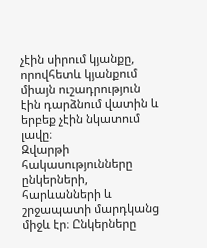չէին սիրում կյանքը, որովհետև կյանքում միայն ուշադրություն էին դարձնում վատին և երբեք չէին նկատում լավը։
Զվարթի հակասությունները ընկերների, հարևանների և շրջապատի մարդկանց միջև էր։ Ընկերները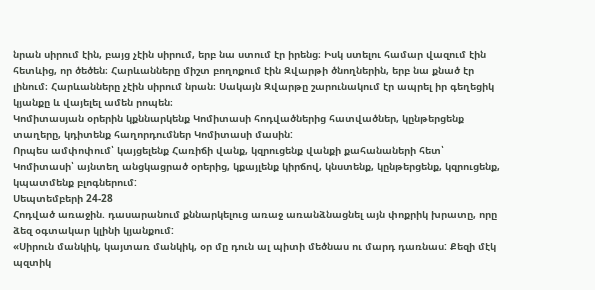նրան սիրում էին, բայց չէին սիրում, երբ նա ստում էր իրենց։ Իսկ ստելու համար վազում էին հետևից, որ ծեծեն։ Հարևանները միշտ բողոքում էին Զվարթի ծնողներին, երբ նա քնած էր լինում։ Հարևանները չէին սիրում նրան։ Սակայն Զվարթը շարունակում էր ապրել իր գեղեցիկ կյանքը և վայելել ամեն րոպեն։
Կոմիտասյան օրերին կքննարկենք Կոմիտասի հոդվածներից հատվածներ, կընթերցենք տաղերը, կդիտենք հաղորդումներ Կոմիտասի մասին:
Որպես ամփոփում՝ կայցելենք Հառիճի վանք, կզրուցենք վանքի քահանաների հետ՝ Կոմիտասի՝ այնտեղ անցկացրած օրերից, կքայլենք կիրճով, կնստենք, կընթերցենք, կզրուցենք, կպատմենք բլոգներում:
Սեպտեմբերի 24-28
Հոդված առաջին. դասարանում քննարկելուց առաջ առանձնացնել այն փոքրիկ խրատը, որը ձեզ օգտակար կլինի կյանքում:
«Սիրուն մանկիկ, կայտառ մանկիկ, օր մը դուն ալ պիտի մեծնաս ու մարդ դառնաս: Քեզի մէկ պզտիկ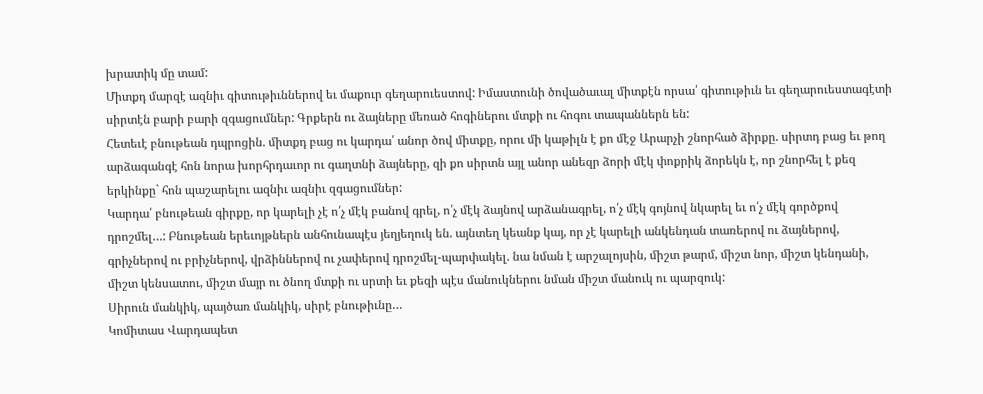խրատիկ մը տամ:
Միտքդ մարզէ ազնիւ գիտութիւններով եւ մաքուր գեղարուեստով: Իմաստունի ծովածաւալ միտքէն որսա՛ գիտութիւն եւ գեղարուեստագէտի սիրտէն բարի բարի զգացումներ: Գրքերն ու ձայները մեռած հոգիներու մտքի ու հոգու տապաններն են:
Հետեւէ բնութեան դպրոցին. միտքդ բաց ու կարդա՛ անոր ծով միտքը, որու մի կաթիլն է քո մէջ Արարչի շնորհած ձիրքը. սիրտդ բաց եւ թող արձագանգէ հոն նորա խորհրդաւոր ու գաղտնի ձայները, զի քո սիրտն այլ անոր անեզր ձորի մէկ փոքրիկ ձորեկն է, որ շնորհել է քեզ երկինքը` հոն պաշարելու ազնիւ ազնիւ զգացումներ:
Կարդա՛ բնութեան գիրքը, որ կարելի չէ ո՛չ մէկ բանով գրել, ո՛չ մէկ ձայնով արձանագրել, ո՛չ մէկ գոյնով նկարել եւ ո՛չ մէկ գործքով դրոշմել…: Բնութեան երեւոյթներն անհունապէս յեղյեղուկ են. այնտեղ կեանք կայ, որ չէ կարելի անկենդան տառերով ու ձայներով, գրիչներով ու բրիչներով, վրձիններով ու չափերով դրոշմել-պարփակել. նա նման է արշալոյսին, միշտ թարմ, միշտ նոր, միշտ կենդանի, միշտ կենսատու, միշտ մայր ու ծնող մտքի ու սրտի եւ քեզի պէս մանուկներու նման միշտ մանուկ ու պարզուկ:
Սիրուն մանկիկ, պայծառ մանկիկ, սիրէ բնութիւնը…
Կոմիտաս Վարդապետ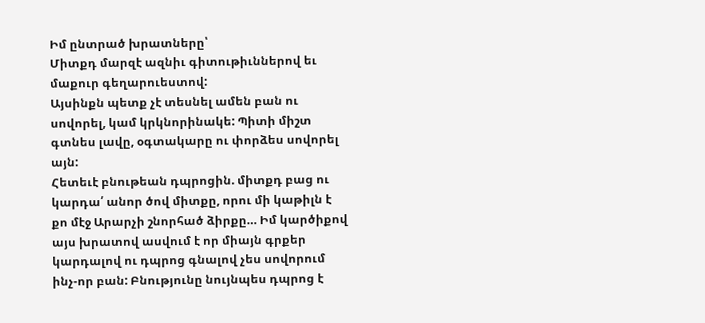Իմ ընտրած խրատները՝
Միտքդ մարզէ ազնիւ գիտութիւններով եւ մաքուր գեղարուեստով:
Այսինքն պետք չէ տեսնել ամեն բան ու սովորել, կամ կրկնորինակե: Պիտի միշտ գտնես լավը, օգտակարը ու փորձես սովորել այն:
Հետեւէ բնութեան դպրոցին. միտքդ բաց ու կարդա՛ անոր ծով միտքը, որու մի կաթիլն է քո մէջ Արարչի շնորհած ձիրքը… Իմ կարծիքով այս խրատով ասվում է որ միայն գրքեր կարդալով ու դպրոց գնալով չես սովորում ինչ-որ բան: Բնությունը նույնպես դպրոց է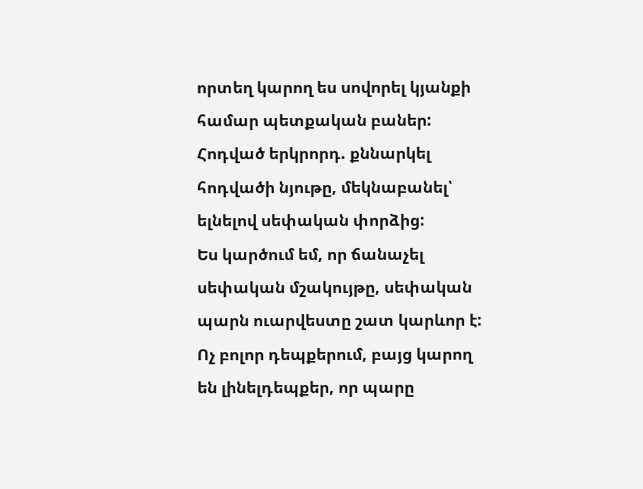որտեղ կարող ես սովորել կյանքի համար պետքական բաներ:
Հոդված երկրորդ. քննարկել հոդվածի նյութը, մեկնաբանել՝ ելնելով սեփական փորձից:
Ես կարծում եմ, որ ճանաչել սեփական մշակույթը, սեփական պարն ուարվեստը շատ կարևոր է: Ոչ բոլոր դեպքերում, բայց կարող են լինելդեպքեր, որ պարը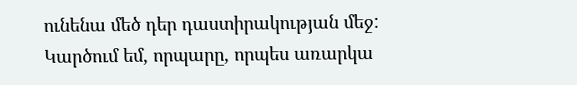ունենա մեծ դեր դաստիրակության մեջ: Կարծում եմ, որպարը, որպես առարկա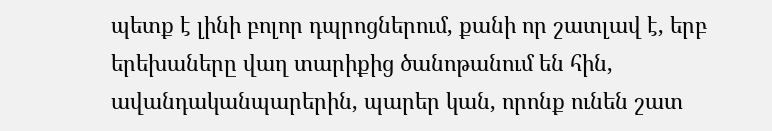պետք է լինի բոլոր դպրոցներում, քանի որ շատլավ է, երբ երեխաները վաղ տարիքից ծանոթանում են հին, ավանդականպարերին, պարեր կան, որոնք ունեն շատ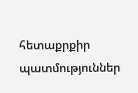հետաքրքիր պատմություններ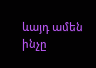ևայդ ամեն ինչը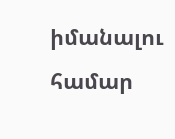իմանալու համար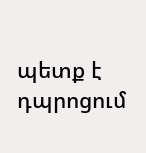պետք է դպրոցում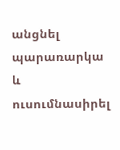անցնել պարառարկա և ուսումնասիրել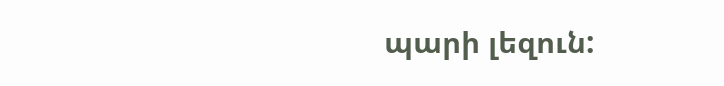պարի լեզուն: